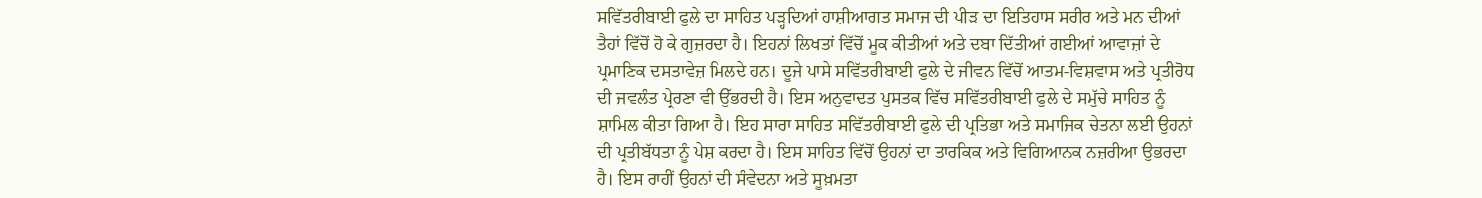ਸਵਿੱਤਰੀਬਾਈ ਫੁਲੇ ਦਾ ਸਾਹਿਤ ਪੜ੍ਹਦਿਆਂ ਹਾਸ਼ੀਆਗਤ ਸਮਾਜ ਦੀ ਪੀੜ ਦਾ ਇਤਿਹਾਸ ਸਰੀਰ ਅਤੇ ਮਨ ਦੀਆਂ ਤੈਹਾਂ ਵਿੱਚੋਂ ਹੋ ਕੇ ਗੁਜ਼ਰਦਾ ਹੈ। ਇਹਨਾਂ ਲਿਖਤਾਂ ਵਿੱਚੋਂ ਮੂਕ ਕੀਤੀਆਂ ਅਤੇ ਦਬਾ ਦਿੱਤੀਆਂ ਗਈਆਂ ਆਵਾਜ਼ਾਂ ਦੇ ਪ੍ਰਮਾਣਿਕ ਦਸਤਾਵੇਜ਼ ਮਿਲਦੇ ਹਨ। ਦੂਜੇ ਪਾਸੇ ਸਵਿੱਤਰੀਬਾਈ ਫੁਲੇ ਦੇ ਜੀਵਨ ਵਿੱਚੋਂ ਆਤਮ-ਵਿਸ਼ਵਾਸ ਅਤੇ ਪ੍ਰਤੀਰੋਧ ਦੀ ਜਵਲੰਤ ਪ੍ਰੇਰਣਾ ਵੀ ਉੱਭਰਦੀ ਹੈ। ਇਸ ਅਨੁਵਾਦਤ ਪੁਸਤਕ ਵਿੱਚ ਸਵਿੱਤਰੀਬਾਈ ਫੁਲੇ ਦੇ ਸਮੁੱਚੇ ਸਾਹਿਤ ਨੂੰ ਸ਼ਾਮਿਲ ਕੀਤਾ ਗਿਆ ਹੈ। ਇਹ ਸਾਰਾ ਸਾਹਿਤ ਸਵਿੱਤਰੀਬਾਈ ਫੁਲੇ ਦੀ ਪ੍ਰਤਿਭਾ ਅਤੇ ਸਮਾਜਿਕ ਚੇਤਨਾ ਲਈ ਉਹਨਾਂ ਦੀ ਪ੍ਰਤੀਬੱਧਤਾ ਨੂੰ ਪੇਸ਼ ਕਰਦਾ ਹੈ। ਇਸ ਸਾਹਿਤ ਵਿੱਚੋਂ ਉਹਨਾਂ ਦਾ ਤਾਰਕਿਕ ਅਤੇ ਵਿਗਿਆਨਕ ਨਜ਼ਰੀਆ ਉਭਰਦਾ ਹੈ। ਇਸ ਰਾਹੀਂ ਉਹਨਾਂ ਦੀ ਸੰਵੇਦਨਾ ਅਤੇ ਸੂਖ਼ਮਤਾ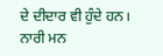ਦੇ ਦੀਦਾਰ ਵੀ ਹੁੰਦੇ ਹਨ। ਨਾਰੀ ਮਨ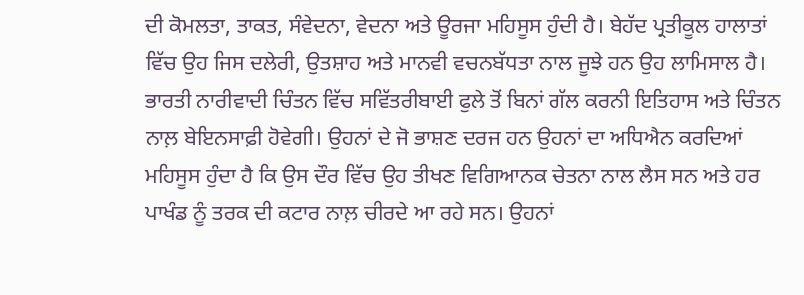ਦੀ ਕੋਮਲਤਾ, ਤਾਕਤ, ਸੰਵੇਦਨਾ, ਵੇਦਨਾ ਅਤੇ ਊਰਜਾ ਮਹਿਸੂਸ ਹੁੰਦੀ ਹੈ। ਬੇਹੱਦ ਪ੍ਰਤੀਕੂਲ ਹਾਲਾਤਾਂ ਵਿੱਚ ਉਹ ਜਿਸ ਦਲੇਰੀ, ਉਤਸ਼ਾਹ ਅਤੇ ਮਾਨਵੀ ਵਚਨਬੱਧਤਾ ਨਾਲ ਜੂਝੇ ਹਨ ਉਹ ਲਾਮਿਸਾਲ ਹੈ। ਭਾਰਤੀ ਨਾਰੀਵਾਦੀ ਚਿੰਤਨ ਵਿੱਚ ਸਵਿੱਤਰੀਬਾਈ ਫੁਲੇ ਤੋਂ ਬਿਨਾਂ ਗੱਲ ਕਰਨੀ ਇਤਿਹਾਸ ਅਤੇ ਚਿੰਤਨ ਨਾਲ਼ ਬੇਇਨਸਾਫ਼ੀ ਹੋਵੇਗੀ। ਉਹਨਾਂ ਦੇ ਜੋ ਭਾਸ਼ਣ ਦਰਜ ਹਨ ਉਹਨਾਂ ਦਾ ਅਧਿਐਨ ਕਰਦਿਆਂ ਮਹਿਸੂਸ ਹੁੰਦਾ ਹੈ ਕਿ ਉਸ ਦੌਰ ਵਿੱਚ ਉਹ ਤੀਖਣ ਵਿਗਿਆਨਕ ਚੇਤਨਾ ਨਾਲ ਲੈਸ ਸਨ ਅਤੇ ਹਰ ਪਾਖੰਡ ਨੂੰ ਤਰਕ ਦੀ ਕਟਾਰ ਨਾਲ਼ ਚੀਰਦੇ ਆ ਰਹੇ ਸਨ। ਉਹਨਾਂ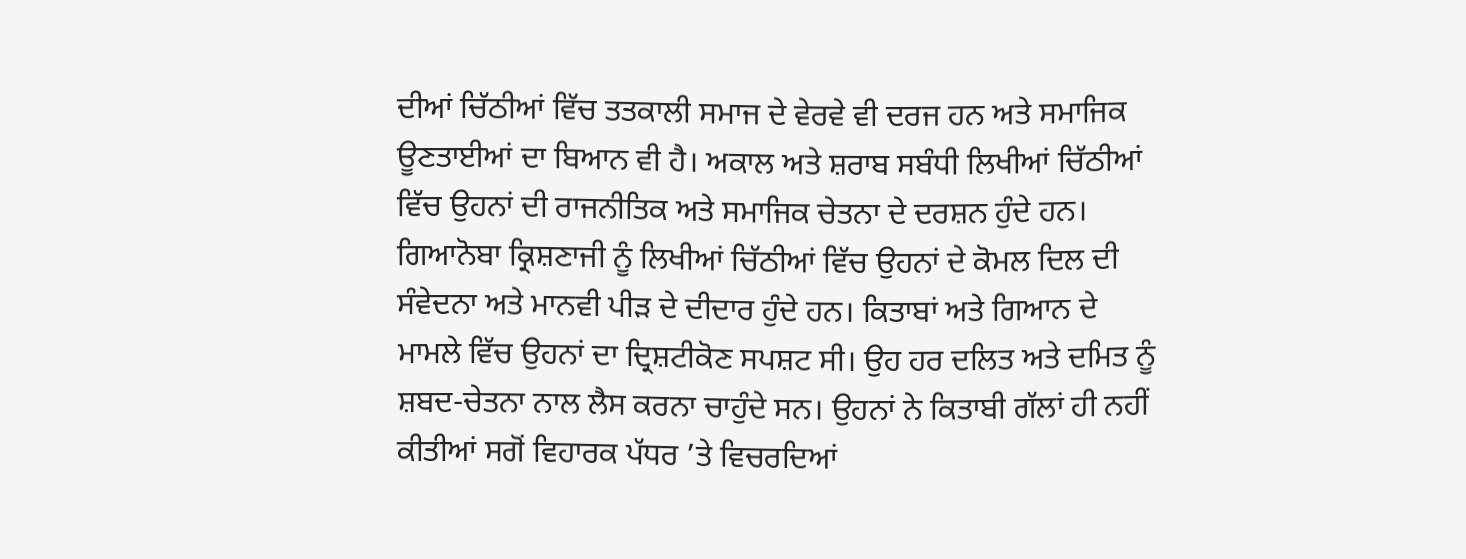ਦੀਆਂ ਚਿੱਠੀਆਂ ਵਿੱਚ ਤਤਕਾਲੀ ਸਮਾਜ ਦੇ ਵੇਰਵੇ ਵੀ ਦਰਜ ਹਨ ਅਤੇ ਸਮਾਜਿਕ ਊਣਤਾਈਆਂ ਦਾ ਬਿਆਨ ਵੀ ਹੈ। ਅਕਾਲ ਅਤੇ ਸ਼ਰਾਬ ਸਬੰਧੀ ਲਿਖੀਆਂ ਚਿੱਠੀਆਂ ਵਿੱਚ ਉਹਨਾਂ ਦੀ ਰਾਜਨੀਤਿਕ ਅਤੇ ਸਮਾਜਿਕ ਚੇਤਨਾ ਦੇ ਦਰਸ਼ਨ ਹੁੰਦੇ ਹਨ। ਗਿਆਨੋਬਾ ਕ੍ਰਿਸ਼ਣਾਜੀ ਨੂੰ ਲਿਖੀਆਂ ਚਿੱਠੀਆਂ ਵਿੱਚ ਉਹਨਾਂ ਦੇ ਕੋਮਲ ਦਿਲ ਦੀ ਸੰਵੇਦਨਾ ਅਤੇ ਮਾਨਵੀ ਪੀੜ ਦੇ ਦੀਦਾਰ ਹੁੰਦੇ ਹਨ। ਕਿਤਾਬਾਂ ਅਤੇ ਗਿਆਨ ਦੇ ਮਾਮਲੇ ਵਿੱਚ ਉਹਨਾਂ ਦਾ ਦ੍ਰਿਸ਼ਟੀਕੋਣ ਸਪਸ਼ਟ ਸੀ। ਉਹ ਹਰ ਦਲਿਤ ਅਤੇ ਦਮਿਤ ਨੂੰ ਸ਼ਬਦ-ਚੇਤਨਾ ਨਾਲ ਲੈਸ ਕਰਨਾ ਚਾਹੁੰਦੇ ਸਨ। ਉਹਨਾਂ ਨੇ ਕਿਤਾਬੀ ਗੱਲਾਂ ਹੀ ਨਹੀਂ ਕੀਤੀਆਂ ਸਗੋਂ ਵਿਹਾਰਕ ਪੱਧਰ ’ਤੇ ਵਿਚਰਦਿਆਂ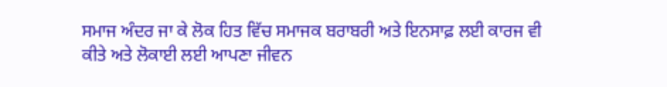ਸਮਾਜ ਅੰਦਰ ਜਾ ਕੇ ਲੋਕ ਹਿਤ ਵਿੱਚ ਸਮਾਜਕ ਬਰਾਬਰੀ ਅਤੇ ਇਨਸਾਫ਼ ਲਈ ਕਾਰਜ ਵੀ ਕੀਤੇ ਅਤੇ ਲੋਕਾਈ ਲਈ ਆਪਣਾ ਜੀਵਨ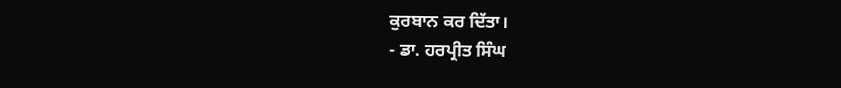ਕੁਰਬਾਨ ਕਰ ਦਿੱਤਾ।
- ਡਾ. ਹਰਪ੍ਰੀਤ ਸਿੰਘ